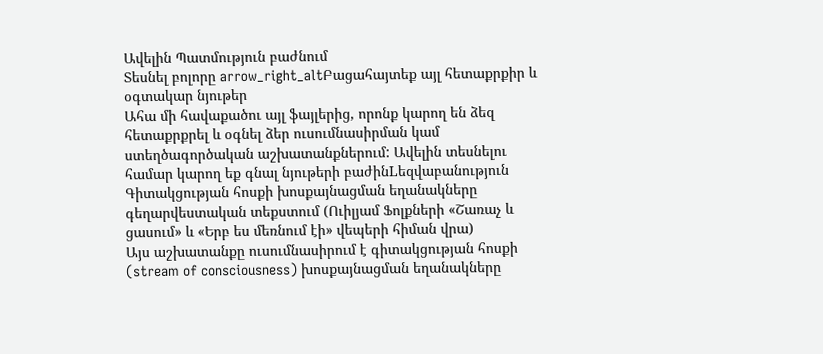Ավելին Պատմություն բաժնում
Տեսնել բոլորը arrow_right_altԲացահայտեք այլ հետաքրքիր և օգտակար նյութեր
Ահա մի հավաքածու այլ ֆայլերից, որոնք կարող են ձեզ հետաքրքրել և օգնել ձեր ուսումնասիրման կամ ստեղծագործական աշխատանքներում: Ավելին տեսնելու համար կարող եք գնալ նյութերի բաժինLեզվաբանություն
Գիտակցության հոսքի խոսքայնացման եղանակները գեղարվեստական տեքստում (Ուիլյամ Ֆոլքների «Շառաչ և ցասում» և «Երբ ես մեռնում էի» վեպերի հիման վրա)
Այս աշխատանքը ուսումնասիրում է գիտակցության հոսքի (stream of consciousness) խոսքայնացման եղանակները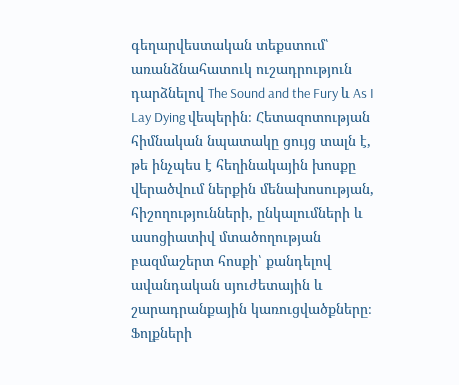գեղարվեստական տեքստում՝ առանձնահատուկ ուշադրություն դարձնելով The Sound and the Fury և As I Lay Dying վեպերին։ Հետազոտության հիմնական նպատակը ցույց տալն է, թե ինչպես է հեղինակային խոսքը վերածվում ներքին մենախոսության, հիշողությունների, ընկալումների և ասոցիատիվ մտածողության բազմաշերտ հոսքի՝ քանդելով ավանդական սյուժետային և շարադրանքային կառուցվածքները։ Ֆոլքների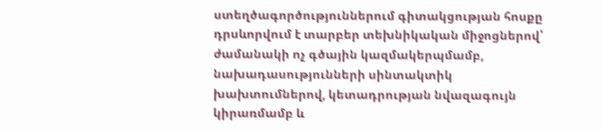ստեղծագործություններում գիտակցության հոսքը դրսևորվում է տարբեր տեխնիկական միջոցներով՝ ժամանակի ոչ գծային կազմակերպմամբ, նախադասությունների սինտակտիկ խախտումներով, կետադրության նվազագույն կիրառմամբ և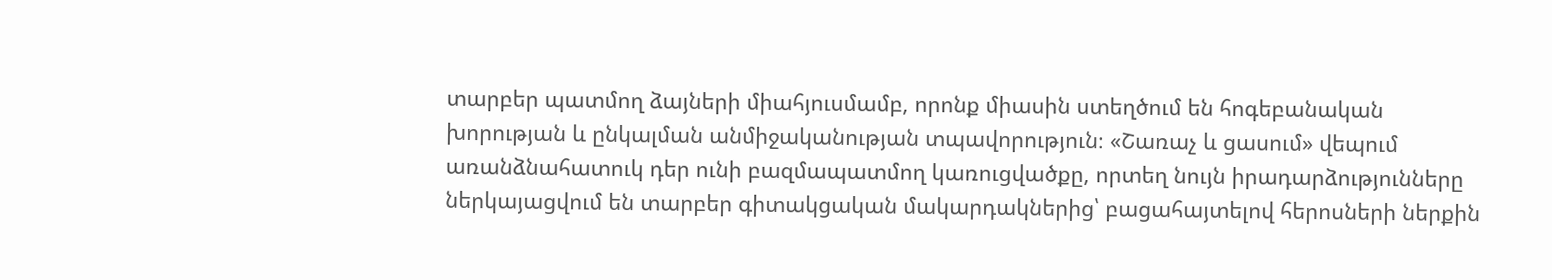տարբեր պատմող ձայների միահյուսմամբ, որոնք միասին ստեղծում են հոգեբանական խորության և ընկալման անմիջականության տպավորություն։ «Շառաչ և ցասում» վեպում առանձնահատուկ դեր ունի բազմապատմող կառուցվածքը, որտեղ նույն իրադարձությունները ներկայացվում են տարբեր գիտակցական մակարդակներից՝ բացահայտելով հերոսների ներքին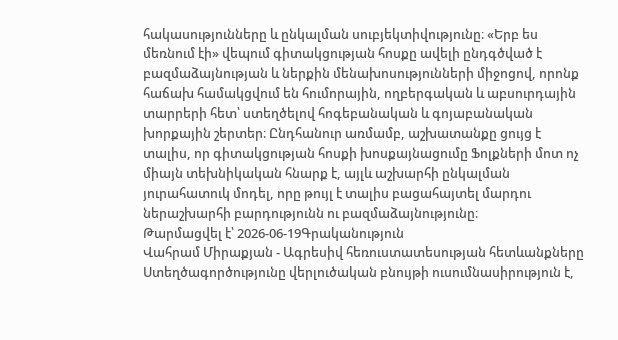հակասությունները և ընկալման սուբյեկտիվությունը։ «Երբ ես մեռնում էի» վեպում գիտակցության հոսքը ավելի ընդգծված է բազմաձայնության և ներքին մենախոսությունների միջոցով, որոնք հաճախ համակցվում են հումորային, ողբերգական և աբսուրդային տարրերի հետ՝ ստեղծելով հոգեբանական և գոյաբանական խորքային շերտեր։ Ընդհանուր առմամբ, աշխատանքը ցույց է տալիս, որ գիտակցության հոսքի խոսքայնացումը Ֆոլքների մոտ ոչ միայն տեխնիկական հնարք է, այլև աշխարհի ընկալման յուրահատուկ մոդել, որը թույլ է տալիս բացահայտել մարդու ներաշխարհի բարդությունն ու բազմաձայնությունը։
Թարմացվել է՝ 2026-06-19Գրականություն
Վահրամ Միրաքյան - Ագրեսիվ հեռուստատեսության հետևանքները
Ստեղծագործությունը վերլուծական բնույթի ուսումնասիրություն է,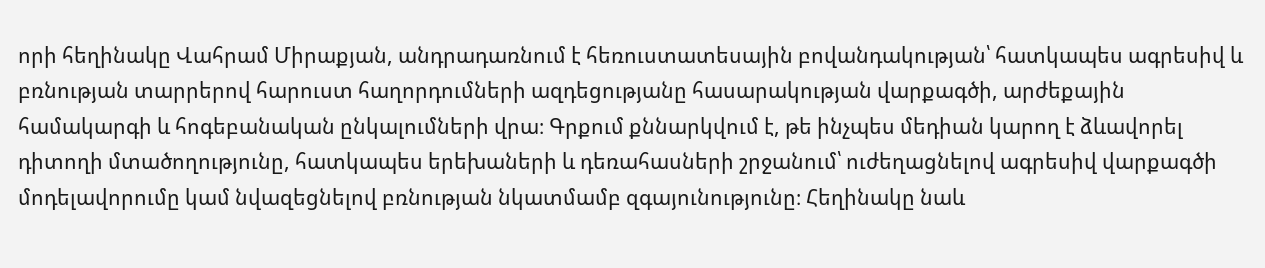որի հեղինակը Վահրամ Միրաքյան, անդրադառնում է հեռուստատեսային բովանդակության՝ հատկապես ագրեսիվ և բռնության տարրերով հարուստ հաղորդումների ազդեցությանը հասարակության վարքագծի, արժեքային համակարգի և հոգեբանական ընկալումների վրա։ Գրքում քննարկվում է, թե ինչպես մեդիան կարող է ձևավորել դիտողի մտածողությունը, հատկապես երեխաների և դեռահասների շրջանում՝ ուժեղացնելով ագրեսիվ վարքագծի մոդելավորումը կամ նվազեցնելով բռնության նկատմամբ զգայունությունը։ Հեղինակը նաև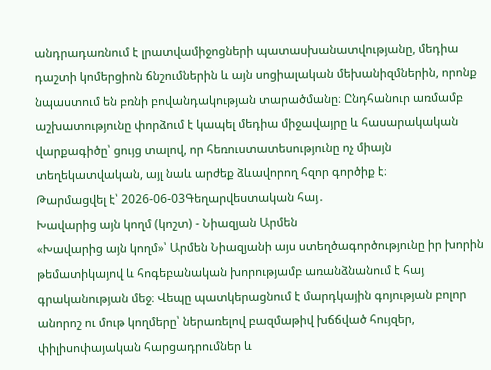անդրադառնում է լրատվամիջոցների պատասխանատվությանը, մեդիա դաշտի կոմերցիոն ճնշումներին և այն սոցիալական մեխանիզմներին, որոնք նպաստում են բռնի բովանդակության տարածմանը։ Ընդհանուր առմամբ աշխատությունը փորձում է կապել մեդիա միջավայրը և հասարակական վարքագիծը՝ ցույց տալով, որ հեռուստատեսությունը ոչ միայն տեղեկատվական, այլ նաև արժեք ձևավորող հզոր գործիք է։
Թարմացվել է՝ 2026-06-03Գեղարվեստական հայ․
Խավարից այն կողմ (կոշտ) - Նիազյան Արմեն
«Խավարից այն կողմ»՝ Արմեն Նիազյանի այս ստեղծագործությունը իր խորին թեմատիկայով և հոգեբանական խորությամբ առանձնանում է հայ գրականության մեջ։ Վեպը պատկերացնում է մարդկային գոյության բոլոր անորոշ ու մութ կողմերը՝ ներառելով բազմաթիվ խճճված հույզեր, փիլիսոփայական հարցադրումներ և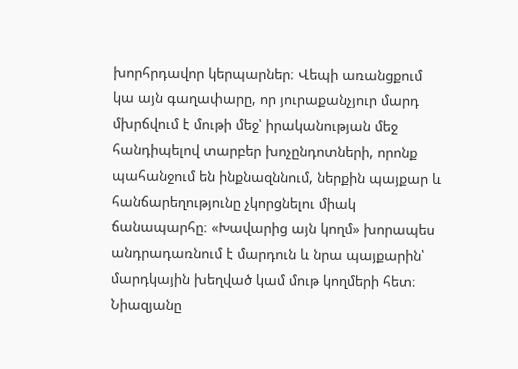խորհրդավոր կերպարներ։ Վեպի առանցքում կա այն գաղափարը, որ յուրաքանչյուր մարդ մխրճվում է մութի մեջ՝ իրականության մեջ հանդիպելով տարբեր խոչընդոտների, որոնք պահանջում են ինքնազննում, ներքին պայքար և հանճարեղությունը չկորցնելու միակ ճանապարհը։ «Խավարից այն կողմ» խորապես անդրադառնում է մարդուն և նրա պայքարին՝ մարդկային խեղված կամ մութ կողմերի հետ։ Նիազյանը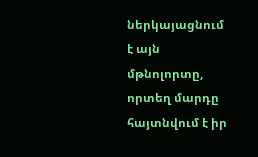ներկայացնում է այն մթնոլորտը, որտեղ մարդը հայտնվում է իր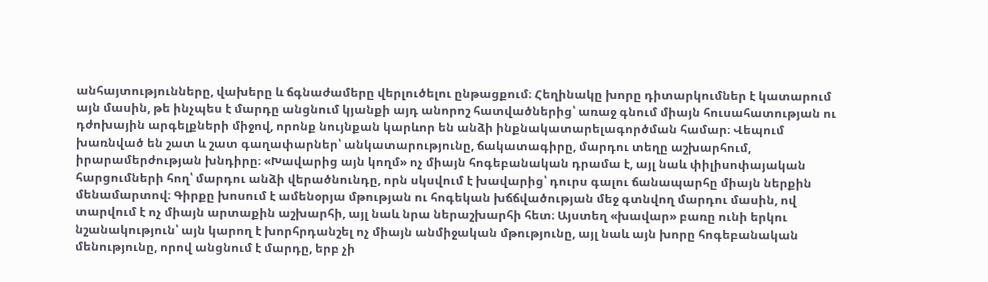անհայտությունները, վախերը և ճգնաժամերը վերլուծելու ընթացքում։ Հեղինակը խորը դիտարկումներ է կատարում այն մասին, թե ինչպես է մարդը անցնում կյանքի այդ անորոշ հատվածներից՝ առաջ գնում միայն հուսահատության ու դժոխային արգելքների միջով, որոնք նույնքան կարևոր են անձի ինքնակատարելագործման համար։ Վեպում խառնված են շատ և շատ գաղափարներ՝ անկատարությունը, ճակատագիրը, մարդու տեղը աշխարհում, իրարամերժության խնդիրը։ «Խավարից այն կողմ» ոչ միայն հոգեբանական դրամա է, այլ նաև փիլիսոփայական հարցումների հող՝ մարդու անձի վերածնունդը, որն սկսվում է խավարից՝ դուրս գալու ճանապարհը միայն ներքին մենամարտով։ Գիրքը խոսում է ամենօրյա մթության ու հոգեկան խճճվածության մեջ գտնվող մարդու մասին, ով տարվում է ոչ միայն արտաքին աշխարհի, այլ նաև նրա ներաշխարհի հետ։ Այստեղ «խավար» բառը ունի երկու նշանակություն՝ այն կարող է խորհրդանշել ոչ միայն անմիջական մթությունը, այլ նաև այն խորը հոգեբանական մենությունը, որով անցնում է մարդը, երբ չի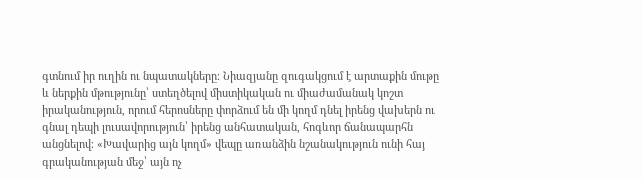գտնում իր ուղին ու նպատակները։ Նիազյանը զուգակցում է արտաքին մութը և ներքին մթությունը՝ ստեղծելով միստիկական ու միաժամանակ կոշտ իրականություն, որում հերոսները փորձում են մի կողմ դնել իրենց վախերն ու գնալ դեպի լուսավորություն՝ իրենց անհատական, հոգևոր ճանապարհն անցնելով։ «Խավարից այն կողմ» վեպը առանձին նշանակություն ունի հայ գրականության մեջ՝ այն ոչ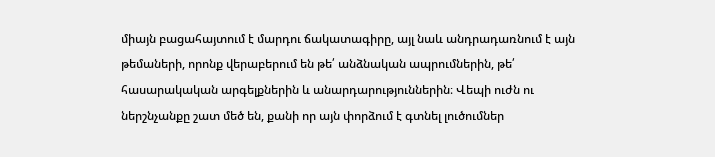միայն բացահայտում է մարդու ճակատագիրը, այլ նաև անդրադառնում է այն թեմաների, որոնք վերաբերում են թե՛ անձնական ապրումներին, թե՛ հասարակական արգելքներին և անարդարություններին։ Վեպի ուժն ու ներշնչանքը շատ մեծ են, քանի որ այն փորձում է գտնել լուծումներ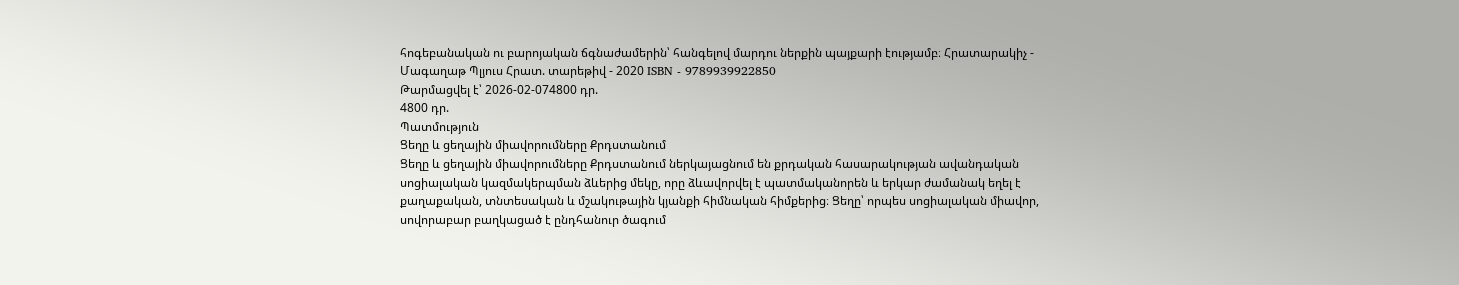հոգեբանական ու բարոյական ճգնաժամերին՝ հանգելով մարդու ներքին պայքարի էությամբ։ Հրատարակիչ - Մագաղաթ Պլյուս Հրատ. տարեթիվ - 2020 ISBN - 9789939922850
Թարմացվել է՝ 2026-02-074800 դր.
4800 դր.
Պատմություն
Ցեղը և ցեղային միավորումները Քրդստանում
Ցեղը և ցեղային միավորումները Քրդստանում ներկայացնում են քրդական հասարակության ավանդական սոցիալական կազմակերպման ձևերից մեկը, որը ձևավորվել է պատմականորեն և երկար ժամանակ եղել է քաղաքական, տնտեսական և մշակութային կյանքի հիմնական հիմքերից։ Ցեղը՝ որպես սոցիալական միավոր, սովորաբար բաղկացած է ընդհանուր ծագում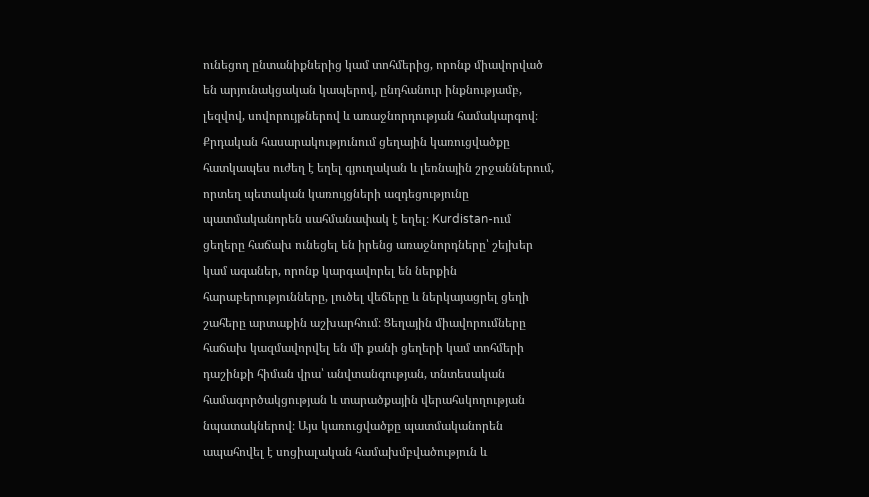ունեցող ընտանիքներից կամ տոհմերից, որոնք միավորված են արյունակցական կապերով, ընդհանուր ինքնությամբ, լեզվով, սովորույթներով և առաջնորդության համակարգով։ Քրդական հասարակությունում ցեղային կառուցվածքը հատկապես ուժեղ է եղել գյուղական և լեռնային շրջաններում, որտեղ պետական կառույցների ազդեցությունը պատմականորեն սահմանափակ է եղել։ Kurdistan-ում ցեղերը հաճախ ունեցել են իրենց առաջնորդները՝ շեյխեր կամ ագաներ, որոնք կարգավորել են ներքին հարաբերությունները, լուծել վեճերը և ներկայացրել ցեղի շահերը արտաքին աշխարհում։ Ցեղային միավորումները հաճախ կազմավորվել են մի քանի ցեղերի կամ տոհմերի դաշինքի հիման վրա՝ անվտանգության, տնտեսական համագործակցության և տարածքային վերահսկողության նպատակներով։ Այս կառուցվածքը պատմականորեն ապահովել է սոցիալական համախմբվածություն և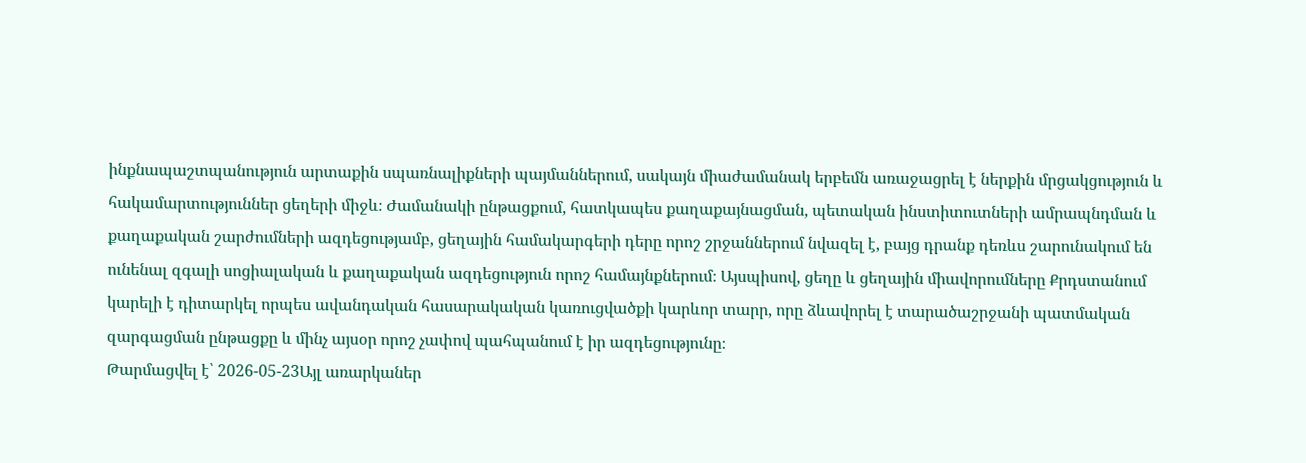ինքնապաշտպանություն արտաքին սպառնալիքների պայմաններում, սակայն միաժամանակ երբեմն առաջացրել է ներքին մրցակցություն և հակամարտություններ ցեղերի միջև։ Ժամանակի ընթացքում, հատկապես քաղաքայնացման, պետական ինստիտուտների ամրապնդման և քաղաքական շարժումների ազդեցությամբ, ցեղային համակարգերի դերը որոշ շրջաններում նվազել է, բայց դրանք դեռևս շարունակում են ունենալ զգալի սոցիալական և քաղաքական ազդեցություն որոշ համայնքներում։ Այսպիսով, ցեղը և ցեղային միավորումները Քրդստանում կարելի է դիտարկել որպես ավանդական հասարակական կառուցվածքի կարևոր տարր, որը ձևավորել է տարածաշրջանի պատմական զարգացման ընթացքը և մինչ այսօր որոշ չափով պահպանում է իր ազդեցությունը։
Թարմացվել է՝ 2026-05-23Այլ առարկաներ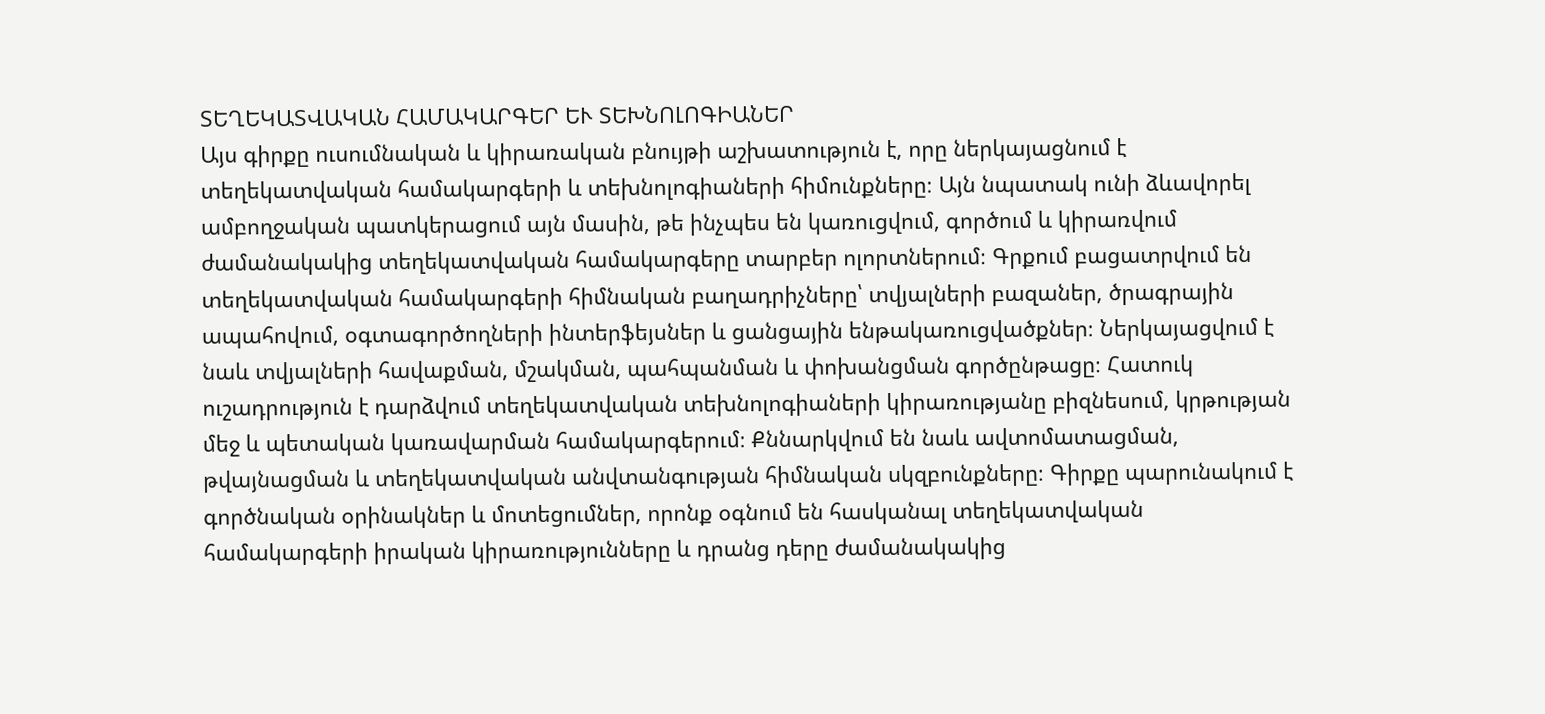ՏԵՂԵԿԱՏՎԱԿԱՆ ՀԱՄԱԿԱՐԳԵՐ ԵՒ ՏԵԽՆՈԼՈԳԻԱՆԵՐ
Այս գիրքը ուսումնական և կիրառական բնույթի աշխատություն է, որը ներկայացնում է տեղեկատվական համակարգերի և տեխնոլոգիաների հիմունքները։ Այն նպատակ ունի ձևավորել ամբողջական պատկերացում այն մասին, թե ինչպես են կառուցվում, գործում և կիրառվում ժամանակակից տեղեկատվական համակարգերը տարբեր ոլորտներում։ Գրքում բացատրվում են տեղեկատվական համակարգերի հիմնական բաղադրիչները՝ տվյալների բազաներ, ծրագրային ապահովում, օգտագործողների ինտերֆեյսներ և ցանցային ենթակառուցվածքներ։ Ներկայացվում է նաև տվյալների հավաքման, մշակման, պահպանման և փոխանցման գործընթացը։ Հատուկ ուշադրություն է դարձվում տեղեկատվական տեխնոլոգիաների կիրառությանը բիզնեսում, կրթության մեջ և պետական կառավարման համակարգերում։ Քննարկվում են նաև ավտոմատացման, թվայնացման և տեղեկատվական անվտանգության հիմնական սկզբունքները։ Գիրքը պարունակում է գործնական օրինակներ և մոտեցումներ, որոնք օգնում են հասկանալ տեղեկատվական համակարգերի իրական կիրառությունները և դրանց դերը ժամանակակից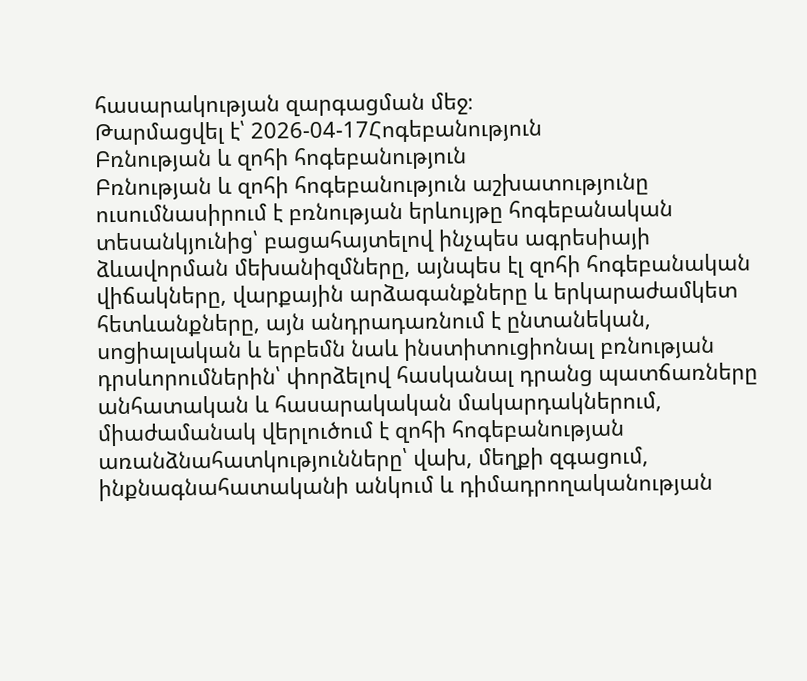հասարակության զարգացման մեջ։
Թարմացվել է՝ 2026-04-17Հոգեբանություն
Բռնության և զոհի հոգեբանություն
Բռնության և զոհի հոգեբանություն աշխատությունը ուսումնասիրում է բռնության երևույթը հոգեբանական տեսանկյունից՝ բացահայտելով ինչպես ագրեսիայի ձևավորման մեխանիզմները, այնպես էլ զոհի հոգեբանական վիճակները, վարքային արձագանքները և երկարաժամկետ հետևանքները, այն անդրադառնում է ընտանեկան, սոցիալական և երբեմն նաև ինստիտուցիոնալ բռնության դրսևորումներին՝ փորձելով հասկանալ դրանց պատճառները անհատական և հասարակական մակարդակներում, միաժամանակ վերլուծում է զոհի հոգեբանության առանձնահատկությունները՝ վախ, մեղքի զգացում, ինքնագնահատականի անկում և դիմադրողականության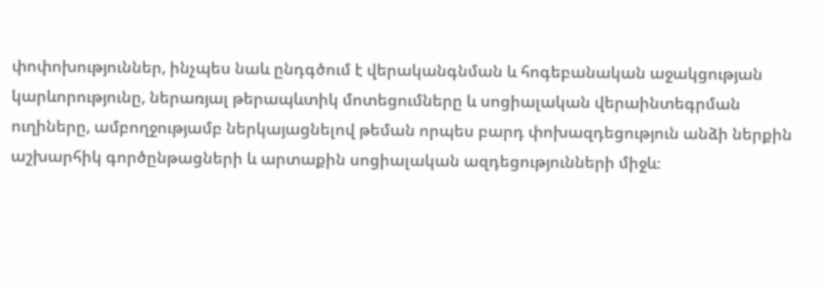փոփոխություններ, ինչպես նաև ընդգծում է վերականգնման և հոգեբանական աջակցության կարևորությունը, ներառյալ թերապևտիկ մոտեցումները և սոցիալական վերաինտեգրման ուղիները, ամբողջությամբ ներկայացնելով թեման որպես բարդ փոխազդեցություն անձի ներքին աշխարհիկ գործընթացների և արտաքին սոցիալական ազդեցությունների միջև։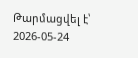Թարմացվել է՝ 2026-05-24